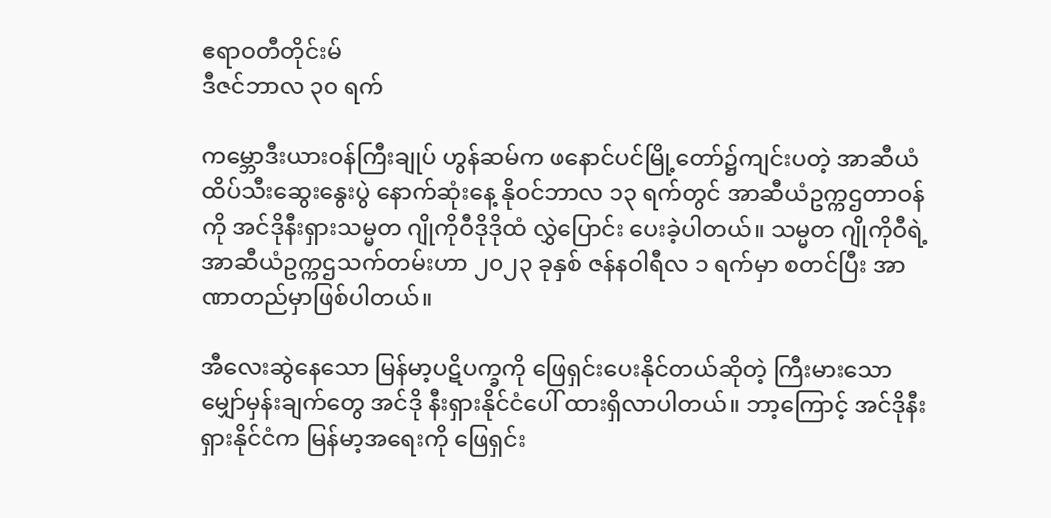ဧရာဝတီတိုင်းမ်
ဒီဇင်ဘာလ ၃၀ ရက်

ကမ္ဘောဒီးယားဝန်ကြီးချုပ် ဟွန်ဆမ်က ဖနောင်ပင်မြို့တော်၌ကျင်းပတဲ့ အာဆီယံထိပ်သီးဆွေးနွေးပွဲ နောက်ဆုံးနေ့ နိုဝင်ဘာလ ၁၃ ရက်တွင် အာဆီယံဥက္ကဌတာဝန်ကို အင်ဒိုနီးရှားသမ္မတ ဂျိုကိုဝီဒိုဒိုထံ လွှဲပြောင်း ပေးခဲ့ပါတယ်။ သမ္မတ ဂျိုကိုဝီရဲ့ အာဆီယံဥက္ကဌသက်တမ်းဟာ ၂၀၂၃ ခုနှစ် ဇန်နဝါရီလ ၁ ရက်မှာ စတင်ပြီး အာ ဏာတည်မှာဖြစ်ပါတယ်။

အီလေးဆွဲနေသော မြန်မာ့ပဋိပက္ခကို ဖြေရှင်းပေးနိုင်တယ်ဆိုတဲ့ ကြီးမားသော မျှော်မှန်းချက်တွေ အင်ဒို နီးရှားနိုင်ငံပေါ် ထားရှိလာပါတယ်။ ဘာ့ကြောင့် အင်ဒိုနီးရှားနိုင်ငံက မြန်မာ့အရေးကို ဖြေရှင်း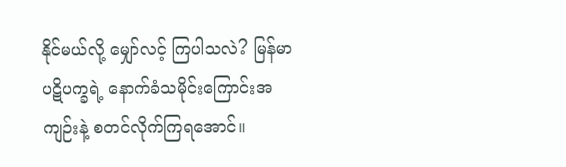နိုင်မယ်လို့ မျှော်လင့် ကြပါသလဲ? မြန်မာပဋိပက္ခရဲ့ နောက်ခံသမိုင်းကြောင်းအကျဉ်းနဲ့ စတင်လိုက်ကြရအောင်။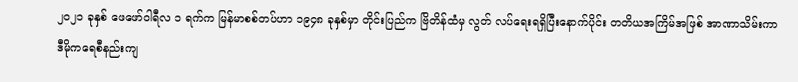၂၀၂၁ ခုနှစ် ဖေဖော်ဝါရီလ ၁ ရက်က မြန်မာစစ်တပ်ဟာ ၁၉၄၈ ခုနှစ်မှာ တိုင်းပြည်က ဗြိတိန်ထံမှ လွတ် လပ်ရေးရရှိပြီးနောက်ပိုင်း တတိယအကြိမ်အဖြစ် အာဏာသိမ်းကာ ဒီမိုကရေစီနည်းကျ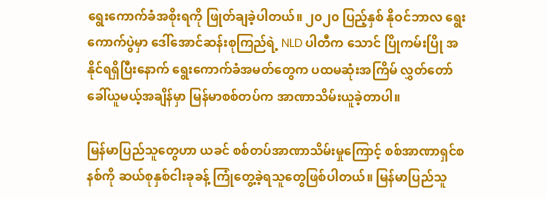ရွေးကောက်ခံအစိုးရကို ဖြုတ်ချခဲ့ပါတယ်။ ၂၀၂၀ ပြည့်နှစ် နိုဝင်ဘာလ ရွေးကောက်ပွဲမှာ ဒေါ်အောင်ဆန်းစုကြည်ရဲ့ NLD ပါတီက သောင် ပြိုကမ်းပြို အနိုင်ရရှိပြီးနောက် ရွေးကောက်ခံအမတ်တွေက ပထမဆုံးအကြိမ် လွှတ်တော်ခေါ်ယူမယ့်အချိန်မှာ မြန်မာစစ်တပ်က အာဏာသိမ်းယူခဲ့တာပါ။

မြန်မာပြည်သူတွေဟာ ယခင် စစ်တပ်အာဏာသိမ်းမှုကြောင့် စစ်အာဏာရှင်စနစ်ကို ဆယ်စုနှစ်ငါးခုခန့် ကြုံတွေ့ခဲ့ရသူတွေဖြစ်ပါတယ်။ မြန်မာပြည်သူ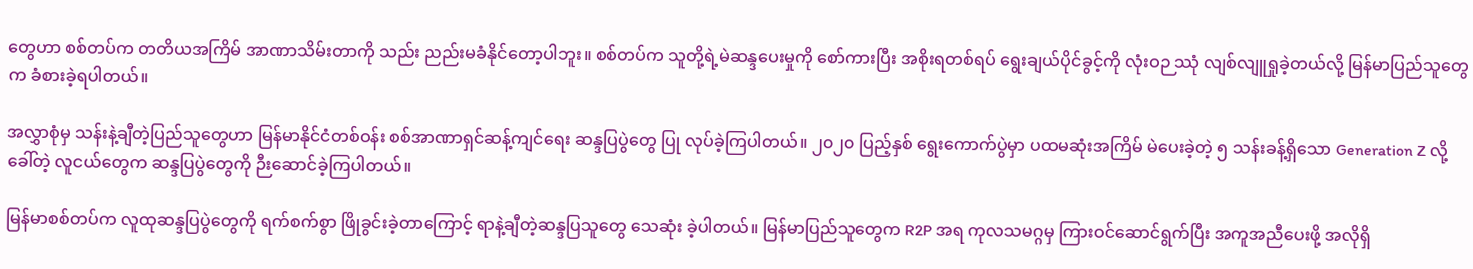တွေဟာ စစ်တပ်က တတိယအကြိမ် အာဏာသိမ်းတာကို သည်း ညည်းမခံနိုင်တော့ပါဘူး။ စစ်တပ်က သူတို့ရဲ့မဲဆန္ဒပေးမှုကို စော်ကားပြီး အစိုးရတစ်ရပ် ရွေးချယ်ပိုင်ခွင့်ကို လုံးဝဉ ဿုံ လျစ်လျူရှုခဲ့တယ်လို့ မြန်မာပြည်သူတွေက ခံစားခဲ့ရပါတယ်။

အလွှာစုံမှ သန်းနဲ့ချီတဲ့ပြည်သူတွေဟာ မြန်မာနိုင်ငံတစ်ဝန်း စစ်အာဏာရှင်ဆန့်ကျင်ရေး ဆန္ဒပြပွဲတွေ ပြု လုပ်ခဲ့ကြပါတယ်။ ၂၀၂၀ ပြည့်နှစ် ရွေးကောက်ပွဲမှာ ပထမဆုံးအကြိမ် မဲပေးခဲ့တဲ့ ၅ သန်းခန့်ရှိသော Generation Z လို့ခေါ်တဲ့ လူငယ်တွေက ဆန္ဒပြပွဲတွေကို ဉီးဆောင်ခဲ့ကြပါတယ်။

မြန်မာစစ်တပ်က လူထုဆန္ဒပြပွဲတွေကို ရက်စက်စွာ ဖြိုခွင်းခဲ့တာကြောင့် ရာနဲ့ချီတဲ့ဆန္ဒပြသူတွေ သေဆုံး ခဲ့ပါတယ်။ မြန်မာပြည်သူတွေက R2P အရ ကုလသမဂ္ဂမှ ကြားဝင်ဆောင်ရွက်ပြီး အကူအညီပေးဖို့ အလိုရှိ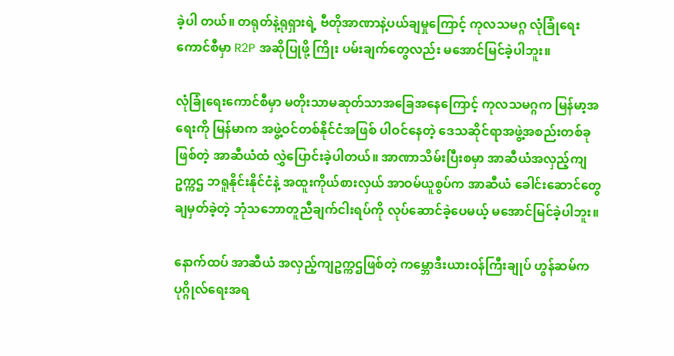ခဲ့ပါ တယ်။ တရုတ်နဲ့ရုရှားရဲ့ ဗီတိုအာဏာနဲ့ပယ်ချမှုကြောင့် ကုလသမဂ္ဂ လုံခြုံရေးကောင်စီမှာ R2P အဆိုပြုဖို့ ကြိုး ပမ်းချက်တွေလည်း မအောင်မြင်ခဲ့ပါဘူး။

လုံခြုံရေးကောင်စီမှာ မတိုးသာမဆုတ်သာအခြေအနေကြောင့် ကုလသမဂ္ဂက မြန်မာ့အရေးကို မြန်မာက အဖွဲ့ဝင်တစ်နိုင်ငံအဖြစ် ပါဝင်နေတဲ့ ဒေသဆိုင်ရာအဖွဲ့အစည်းတစ်ခုဖြစ်တဲ့ အာဆီယံထံ လွှဲပြောင်းခဲ့ပါတယ်။ အာဏာသိမ်းပြီးစမှာ အာဆီယံအလှည့်ကျဥက္ကဌ ဘရူနိုင်းနိုင်ငံနဲ့ အထူးကိုယ်စားလှယ် အာဝမ်ယူစွပ်က အာဆီယံ ခေါင်းဆောင်တွေ ချမှတ်ခဲ့တဲ့ ဘုံသဘောတူညီချက်ငါးရပ်ကို လုပ်ဆောင်ခဲ့ပေမယ့် မအောင်မြင်ခဲ့ပါဘူး။

နောက်ထပ် အာဆီယံ အလှည့်ကျဥက္ကဌဖြစ်တဲ့ ကမ္ဘောဒီးယားဝန်ကြီးချုပ် ဟွန်ဆမ်က ပုဂ္ဂိုလ်ရေးအရ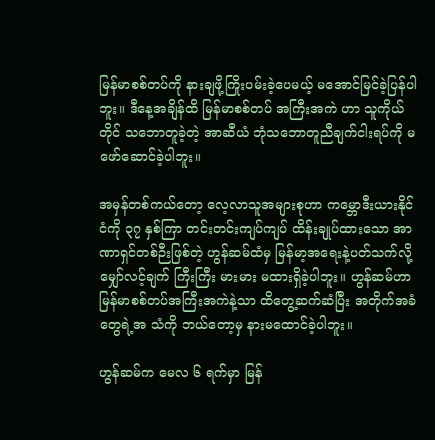မြန်မာစစ်တပ်ကို နားချဖို့ကြိုးပမ်းခဲ့ပေမယ့် မအောင်မြင်ခဲ့ပြန်ပါဘူး။ ဒီနေ့အချိန်ထိ မြန်မာစစ်တပ် အကြီးအကဲ ဟာ သူကိုယ်တိုင် သဘောတူခဲ့တဲ့ အာဆီယံ ဘုံသဘောတူညီချက်ငါးရပ်ကို မဖော်ဆောင်ခဲ့ပါဘူး။

အမှန်တစ်ကယ်တော့ လေ့လာသူအများစုဟာ ကမ္ဘောဒီးယားနိုင်ငံကို ၃၇ နှစ်ကြာ တင်းတင်းကျပ်ကျပ် ထိန်းချုပ်ထားသော အာဏာရှင်တစ်ဉီးဖြစ်တဲ့ ဟွန်ဆမ်ထံမှ မြန်မာ့အရေးနဲ့ပတ်သက်လို့ မျှော်လင့်ချက် ကြီးကြီး မားမား မထားရှိခဲ့ပါဘူး။ ဟွန်ဆမ်ဟာ မြန်မာစစ်တပ်အကြီးအကဲနဲ့သာ ထိတွေ့ဆက်ဆံပြီး အတိုက်အခံတွေရဲ့အ သံကို ဘယ်တော့မှ နားမထောင်ခဲ့ပါဘူး။

ဟွန်ဆမ်က မေလ ၆ ရက်မှာ မြန်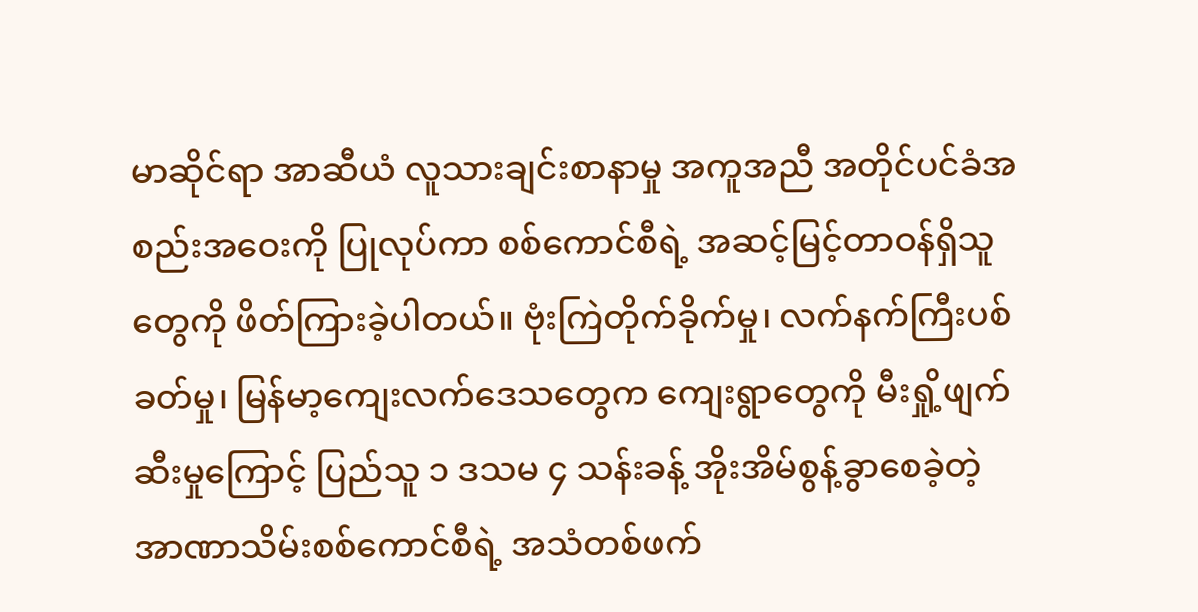မာဆိုင်ရာ အာဆီယံ လူသားချင်းစာနာမှု အကူအညီ အတိုင်ပင်ခံအ စည်းအဝေးကို ပြုလုပ်ကာ စစ်ကောင်စီရဲ့ အဆင့်မြင့်တာဝန်ရှိသူတွေကို ဖိတ်ကြားခဲ့ပါတယ်။ ဗုံးကြဲတိုက်ခိုက်မှု၊ လက်နက်ကြီးပစ်ခတ်မှု၊ မြန်မာ့ကျေးလက်ဒေသတွေက ကျေးရွာတွေကို မီးရှို့ဖျက်ဆီးမှုကြောင့် ပြည်သူ ၁ ဒသမ ၄ သန်းခန့် အိုးအိမ်စွန့်ခွာစေခဲ့တဲ့ အာဏာသိမ်းစစ်ကောင်စီရဲ့ အသံတစ်ဖက်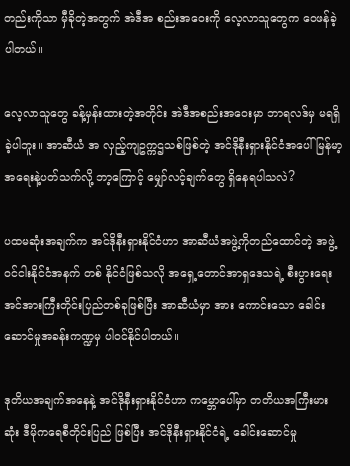တည်းကိုသာ မှီခိုတဲ့အတွက် အဲဒီအ စည်းအဝေးကို လေ့လာသူတွေက ဝေဖန်ခဲ့ပါတယ်။

လေ့လာသူတွေ ခန့်မှန်းထားတဲ့အတိုင်း အဲဒီအစည်းအဝေးမှာ ဘာရလဒ်မှ မရရှိခဲ့ပါဘူး။ အာဆီယံ အ လှည့်ကျဥက္ကဌသစ်ဖြစ်တဲ့ အင်ဒိုနီးရှားနိုင်ငံအပေါ် မြန်မာ့အရေးနဲ့ပတ်သက်လို့ ဘာ့ကြောင့် မျှော်လင့်ချက်တွေ ရှိနေရပါသလဲ?

ပထမဆုံးအချက်က အင်ဒိုနီးရှားနိုင်ငံဟာ အာဆီယံအဖွဲ့ကိုတည်ထောင်တဲ့ အဖွဲ့ဝင်ငါးနိုင်ငံအနက် တစ် နိုင်ငံဖြစ်သလို အရှေ့တောင်အာရှဒေသရဲ့ စီးပွားရေးအင်အားကြီးတိုင်းပြည်တစ်ခုဖြစ်ပြီး အာဆီယံမှာ အား ကောင်းသော ခေါင်းဆောင်မှုအခန်းကဏ္ဍမှ ပါဝင်နိုင်ပါတယ်။

ဒုတိယအချက်အနေနဲ့ အင်ဒိုနီးရှားနိုင်ငံဟာ ကမ္ဘောပေါ်မှာ တတိယအကြီးမားဆုံး ဒီမိုကရေစီတိုင်းပြည် ဖြစ်ပြီး အင်ဒိုနီးရှားနိုင်ငံရဲ့ ခေါင်းဆောင်မှု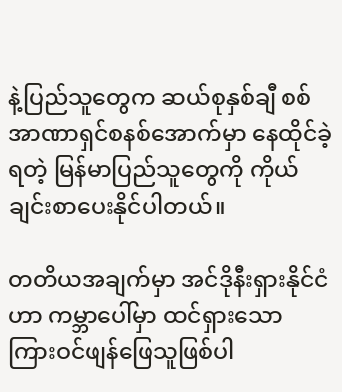နဲ့ပြည်သူတွေက ဆယ်စုနှစ်ချီ စစ်အာဏာရှင်စနစ်အောက်မှာ နေထိုင်ခဲ့ ရတဲ့ မြန်မာပြည်သူတွေကို ကိုယ်ချင်းစာပေးနိုင်ပါတယ်။

တတိယအချက်မှာ အင်ဒိုနီးရှားနိုင်ငံဟာ ကမ္ဘာပေါ်မှာ ထင်ရှားသော ကြားဝင်ဖျန်ဖြေသူဖြစ်ပါ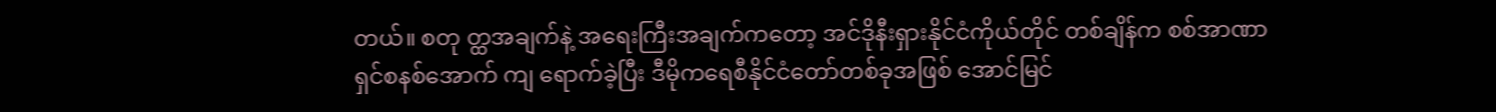တယ်။ စတု တ္ထအချက်နဲ့ အရေးကြီးအချက်ကတော့ အင်ဒိုနီးရှားနိုင်ငံကိုယ်တိုင် တစ်ချိန်က စစ်အာဏာရှင်စနစ်အောက် ကျ ရောက်ခဲ့ပြီး ဒီမိုကရေစီနိုင်ငံတော်တစ်ခုအဖြစ် အောင်မြင်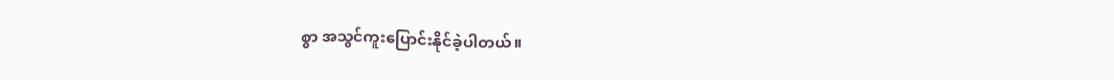စွာ အသွင်ကူးပြောင်းနိုင်ခဲ့ပါတယ်။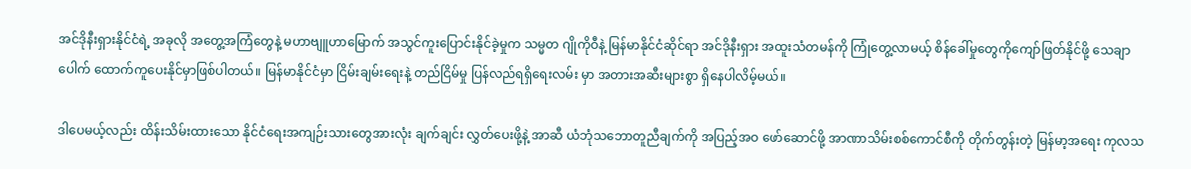အင်ဒိုနီးရှားနိုင်ငံရဲ့ အခုလို အတွေ့အကြံတွေနဲ့ မဟာဗျူဟာမြောက် အသွင်ကူးပြောင်းနိုင်ခဲ့မှုက သမ္မတ ဂျိုကိုဝီနဲ့ မြန်မာနိုင်ငံဆိုင်ရာ အင်ဒိုနီးရှား အထူးသံတမန်ကို ကြုံတွေ့လာမယ့် စိန်ခေါ်မှုတွေကိုကျော်ဖြတ်နိုင်ဖို့ သေချာပေါက် ထောက်ကူပေးနိုင်မှာဖြစ်ပါတယ်။ မြန်မာနိုင်ငံမှာ ငြိမ်းချမ်းရေးနဲ့ တည်ငြိမ်မှု ပြန်လည်ရရှိရေးလမ်း မှာ အတားအဆီးများစွာ ရှိနေပါလိမ့်မယ်။

ဒါပေမယ့်လည်း ထိန်းသိမ်းထားသော နိုင်ငံရေးအကျဉ်းသားတွေအားလုံး ချက်ချင်း လွှတ်ပေးဖို့နဲ့ အာဆီ ယံဘုံသဘောတူညီချက်ကို အပြည့်အဝ ဖော်ဆောင်ဖို့ အာဏာသိမ်းစစ်ကောင်စီကို တိုက်တွန်းတဲ့ မြန်မာ့အရေး ကုလသ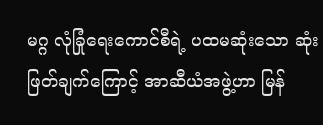မဂ္ဂ လုံခြုံရေးကောင်စီရဲ့ ပထမဆုံးသော ဆုံးဖြတ်ချက်ကြောင့် အာဆီယံအဖွဲ့ဟာ မြန်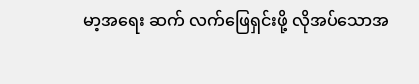မာ့အရေး ဆက် လက်ဖြေရှင်းဖို့ လိုအပ်သောအ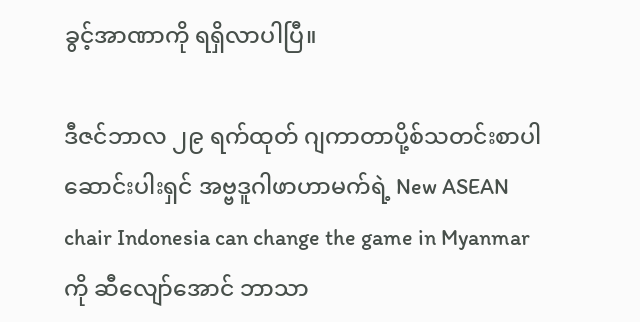ခွင့်အာဏာကို ရရှိလာပါပြီ။

ဒီဇင်ဘာလ ၂၉ ရက်ထုတ် ဂျကာတာပို့စ်သတင်းစာပါ ဆောင်းပါးရှင် အဗ္ဗဒူဂါဖာဟာမက်ရဲ့ New ASEAN chair Indonesia can change the game in Myanmar ကို ဆီလျော်အောင် ဘာသာ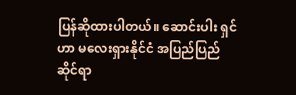ပြန်ဆိုထားပါတယ်။ ဆောင်းပါး ရှင်ဟာ မလေးရှားနိုင်ငံ အပြည်ပြည်ဆိုင်ရာ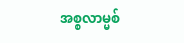အစ္စလာမ္မစ်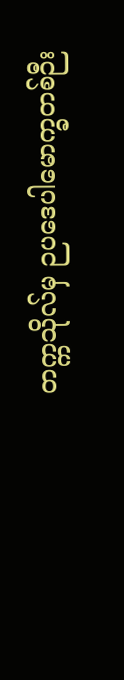တက္ကသိုလ်မှ ဉပဒေပါမောက္ခတစ်ဉီး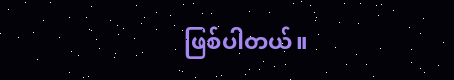ဖြစ်ပါတယ်။